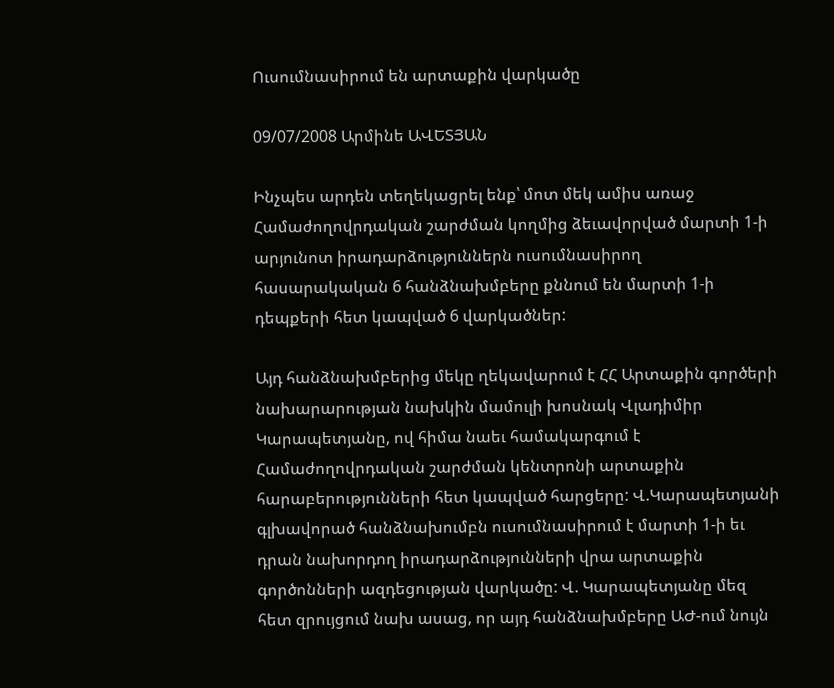Ուսումնասիրում են արտաքին վարկածը

09/07/2008 Արմինե ԱՎԵՏՅԱՆ

Ինչպես արդեն տեղեկացրել ենք՝ մոտ մեկ ամիս առաջ Համաժողովրդական շարժման կողմից ձեւավորված մարտի 1-ի արյունոտ իրադարձություններն ուսումնասիրող հասարակական 6 հանձնախմբերը քննում են մարտի 1-ի դեպքերի հետ կապված 6 վարկածներ:

Այդ հանձնախմբերից մեկը ղեկավարում է ՀՀ Արտաքին գործերի նախարարության նախկին մամուլի խոսնակ Վլադիմիր Կարապետյանը, ով հիմա նաեւ համակարգում է Համաժողովրդական շարժման կենտրոնի արտաքին հարաբերությունների հետ կապված հարցերը: Վ.Կարապետյանի գլխավորած հանձնախումբն ուսումնասիրում է մարտի 1-ի եւ դրան նախորդող իրադարձությունների վրա արտաքին գործոնների ազդեցության վարկածը: Վ. Կարապետյանը մեզ հետ զրույցում նախ ասաց, որ այդ հանձնախմբերը ԱԺ-ում նույն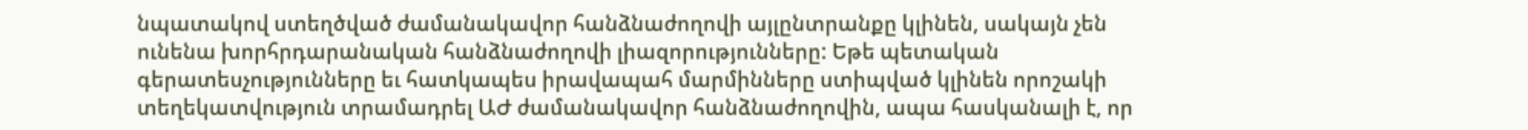նպատակով ստեղծված ժամանակավոր հանձնաժողովի այլընտրանքը կլինեն, սակայն չեն ունենա խորհրդարանական հանձնաժողովի լիազորությունները: Եթե պետական գերատեսչությունները եւ հատկապես իրավապահ մարմինները ստիպված կլինեն որոշակի տեղեկատվություն տրամադրել ԱԺ ժամանակավոր հանձնաժողովին, ապա հասկանալի է, որ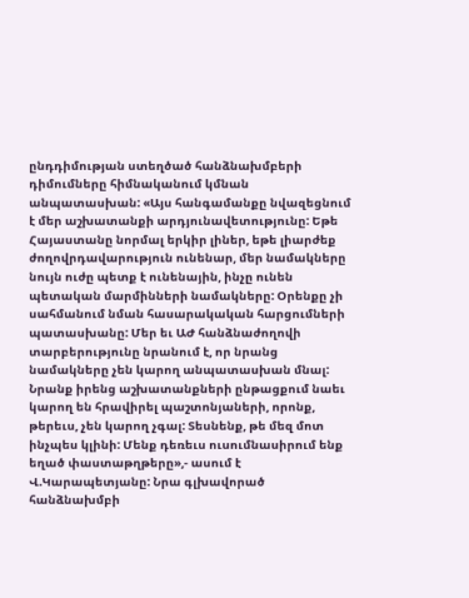ընդդիմության ստեղծած հանձնախմբերի դիմումները հիմնականում կմնան անպատասխան: «Այս հանգամանքը նվազեցնում է մեր աշխատանքի արդյունավետությունը: Եթե Հայաստանը նորմալ երկիր լիներ, եթե լիարժեք ժողովրդավարություն ունենար, մեր նամակները նույն ուժը պետք է ունենային, ինչը ունեն պետական մարմինների նամակները: Օրենքը չի սահմանում նման հասարակական հարցումների պատասխանը: Մեր եւ ԱԺ հանձնաժողովի տարբերությունը նրանում է, որ նրանց նամակները չեն կարող անպատասխան մնալ: Նրանք իրենց աշխատանքների ընթացքում նաեւ կարող են հրավիրել պաշտոնյաների, որոնք, թերեւս, չեն կարող չգալ: Տեսնենք, թե մեզ մոտ ինչպես կլինի: Մենք դեռեւս ուսումնասիրում ենք եղած փաստաթղթերը»,- ասում է Վ.Կարապետյանը: Նրա գլխավորած հանձնախմբի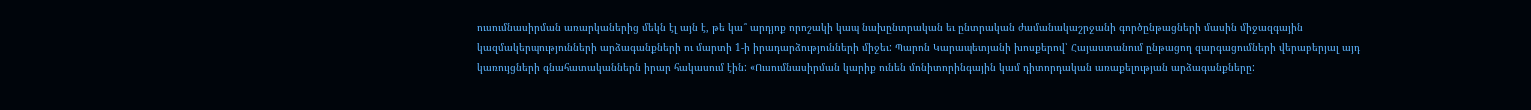ուսումնասիրման առարկաներից մեկն էլ այն է, թե կա՞ արդյոք որոշակի կապ նախընտրական եւ ընտրական ժամանակաշրջանի գործընթացների մասին միջազգային կազմակերպությունների արձագանքների ու մարտի 1-ի իրադարձությունների միջեւ: Պարոն Կարապետյանի խոսքերով՝ Հայաստանում ընթացող զարգացումների վերաբերյալ այդ կառույցների գնահատականներն իրար հակասում էին: «Ուսումնասիրման կարիք ունեն մոնիտորինգային կամ դիտորդական առաքելության արձագանքները: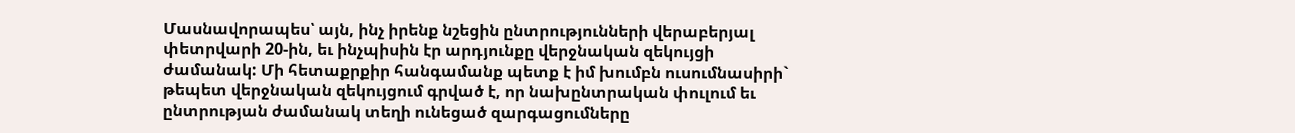Մասնավորապես՝ այն, ինչ իրենք նշեցին ընտրությունների վերաբերյալ փետրվարի 20-ին, եւ ինչպիսին էր արդյունքը վերջնական զեկույցի ժամանակ: Մի հետաքրքիր հանգամանք պետք է իմ խումբն ուսումնասիրի` թեպետ վերջնական զեկույցում գրված է, որ նախընտրական փուլում եւ ընտրության ժամանակ տեղի ունեցած զարգացումները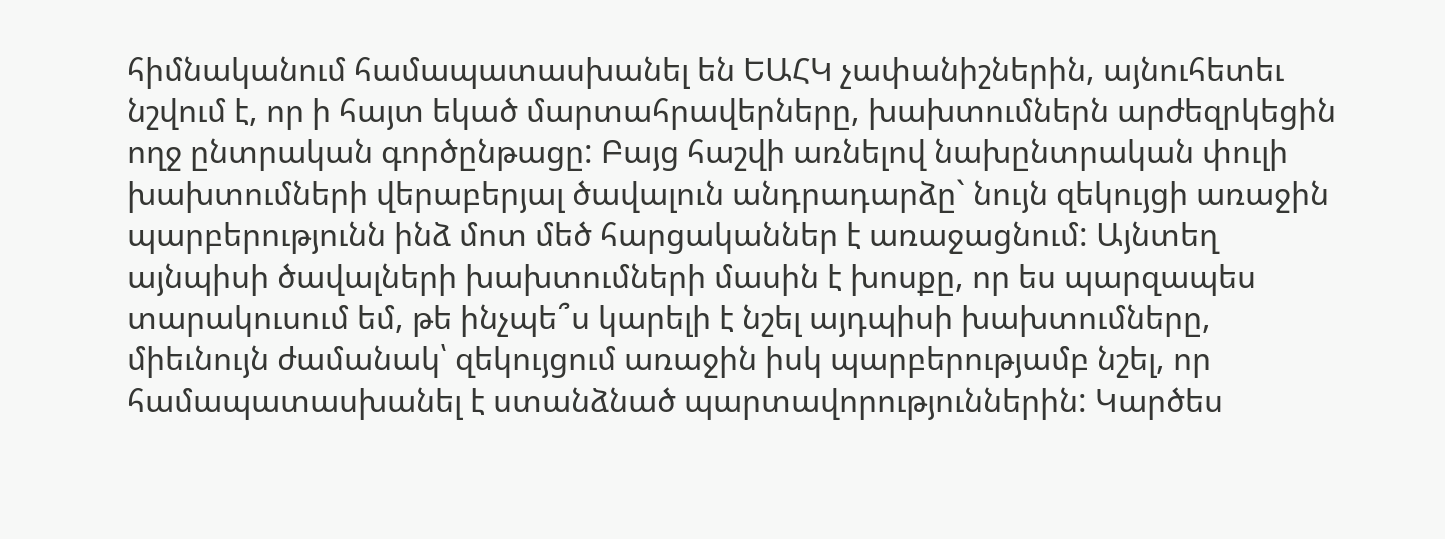հիմնականում համապատասխանել են ԵԱՀԿ չափանիշներին, այնուհետեւ նշվում է, որ ի հայտ եկած մարտահրավերները, խախտումներն արժեզրկեցին ողջ ընտրական գործընթացը: Բայց հաշվի առնելով նախընտրական փուլի խախտումների վերաբերյալ ծավալուն անդրադարձը` նույն զեկույցի առաջին պարբերությունն ինձ մոտ մեծ հարցականներ է առաջացնում: Այնտեղ այնպիսի ծավալների խախտումների մասին է խոսքը, որ ես պարզապես տարակուսում եմ, թե ինչպե՞ս կարելի է նշել այդպիսի խախտումները, միեւնույն ժամանակ՝ զեկույցում առաջին իսկ պարբերությամբ նշել, որ համապատասխանել է ստանձնած պարտավորություններին: Կարծես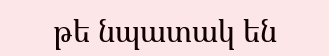թե նպատակ են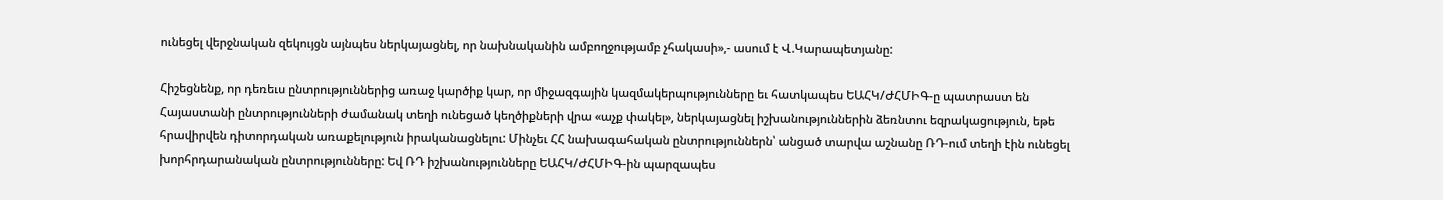ունեցել վերջնական զեկույցն այնպես ներկայացնել, որ նախնականին ամբողջությամբ չհակասի»,- ասում է Վ.Կարապետյանը:

Հիշեցնենք, որ դեռեւս ընտրություններից առաջ կարծիք կար, որ միջազգային կազմակերպությունները եւ հատկապես ԵԱՀԿ/ԺՀՄԻԳ-ը պատրաստ են Հայաստանի ընտրությունների ժամանակ տեղի ունեցած կեղծիքների վրա «աչք փակել», ներկայացնել իշխանություններին ձեռնտու եզրակացություն, եթե հրավիրվեն դիտորդական առաքելություն իրականացնելու: Մինչեւ ՀՀ նախագահական ընտրություններն՝ անցած տարվա աշնանը ՌԴ-ում տեղի էին ունեցել խորհրդարանական ընտրությունները: Եվ ՌԴ իշխանությունները ԵԱՀԿ/ԺՀՄԻԳ-ին պարզապես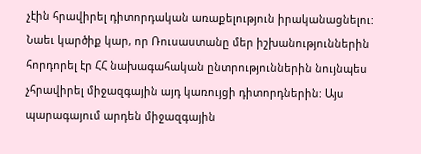չէին հրավիրել դիտորդական առաքելություն իրականացնելու: Նաեւ կարծիք կար, որ Ռուսաստանը մեր իշխանություններին հորդորել էր ՀՀ նախագահական ընտրություններին նույնպես չհրավիրել միջազգային այդ կառույցի դիտորդներին: Այս պարագայում արդեն միջազգային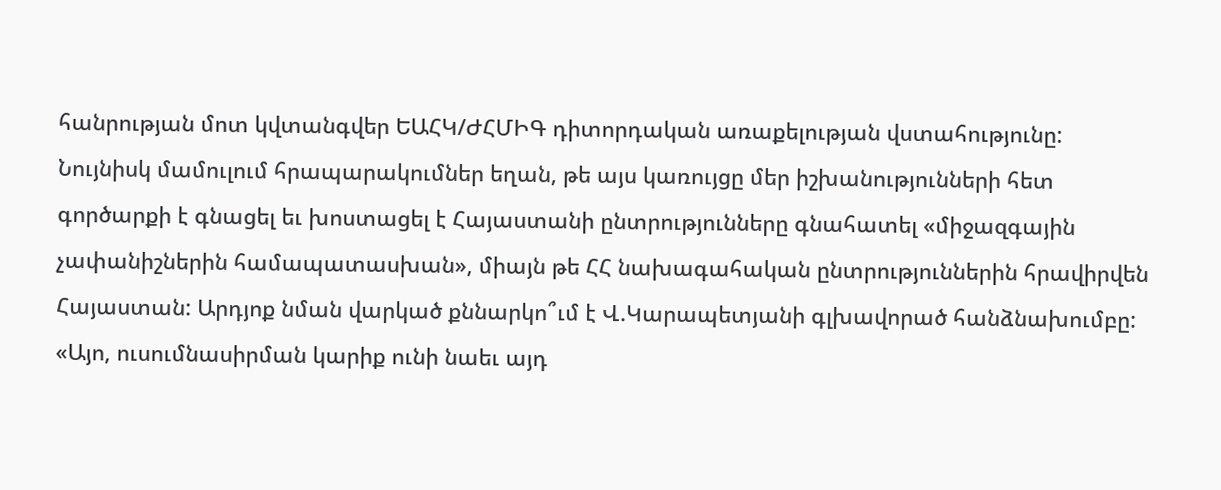հանրության մոտ կվտանգվեր ԵԱՀԿ/ԺՀՄԻԳ դիտորդական առաքելության վստահությունը: Նույնիսկ մամուլում հրապարակումներ եղան, թե այս կառույցը մեր իշխանությունների հետ գործարքի է գնացել եւ խոստացել է Հայաստանի ընտրությունները գնահատել «միջազգային չափանիշներին համապատասխան», միայն թե ՀՀ նախագահական ընտրություններին հրավիրվեն Հայաստան: Արդյոք նման վարկած քննարկո՞ւմ է Վ.Կարապետյանի գլխավորած հանձնախումբը: «Այո, ուսումնասիրման կարիք ունի նաեւ այդ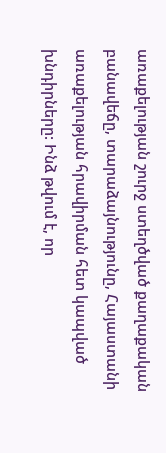առաքելության շուրջ ստեղծված քաղաքական բանավեճը, տարաձայնությունը, Հայաստանի առաքելության հրավիրման հետ կապված խնդիրները: Ինձ թվում է, որ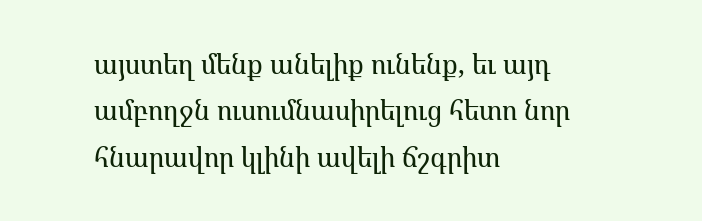այստեղ մենք անելիք ունենք, եւ այդ ամբողջն ուսումնասիրելուց հետո նոր հնարավոր կլինի ավելի ճշգրիտ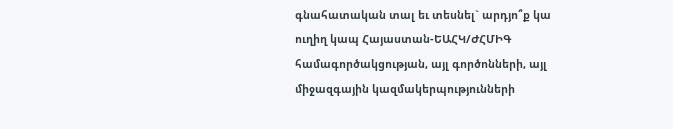գնահատական տալ եւ տեսնել` արդյո՞ք կա ուղիղ կապ Հայաստան-ԵԱՀԿ/ԺՀՄԻԳ համագործակցության, այլ գործոնների, այլ միջազգային կազմակերպությունների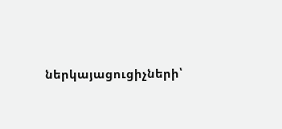ներկայացուցիչների՝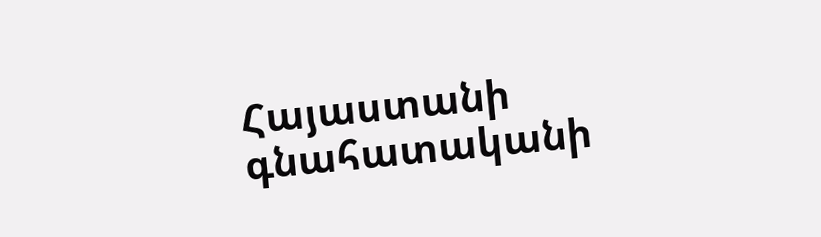Հայաստանի գնահատականի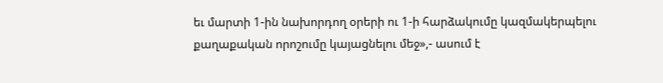եւ մարտի 1-ին նախորդող օրերի ու 1-ի հարձակումը կազմակերպելու քաղաքական որոշումը կայացնելու մեջ»,- ասում է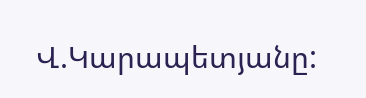Վ.Կարապետյանը: